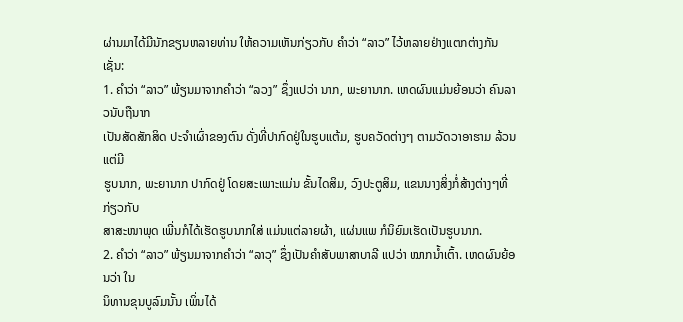ຜ່ານມາໄດ້ມີນັກຂຽນຫລາຍທ່ານ ໃຫ້ຄວາມເຫັນກ່ຽວກັບ ຄໍາວ່າ “ລາວ” ໄວ້ຫລາຍຢ່າງແຕກຕ່າງກັນ ເຊັ່ນ:
1. ຄໍາວ່າ “ລາວ” ພ້ຽນມາຈາກຄໍາວ່າ “ລວງ” ຊຶ່ງແປວ່າ ນາກ, ພະຍານາກ. ເຫດຜົນແມ່ນຍ້ອນວ່າ ຄົນລາວນັບຖືນາກ
ເປັນສັດສັກສິດ ປະຈໍາເຜົ່າຂອງຕົນ ດັ່ງທີ່ປາກົດຢູ່ໃນຮູບແຕ້ມ, ຮູບຄວັດຕ່າງໆ ຕາມວັດວາອາຮາມ ລ້ວນແຕ່ມີ
ຮູບນາກ, ພະຍານາກ ປາກົດຢູ່ ໂດຍສະເພາະແມ່ນ ຂັ້ນໄດສິມ, ວົງປະຕູສິມ, ແຂນນາງສິ່ງກໍ່ສ້າງຕ່າງໆທີ່ກ່ຽວກັບ
ສາສະໜາພຸດ ເພີ່ນກໍໄດ້ເຮັດຮູບນາກໃສ່ ແມ່ນແຕ່ລາຍຜ້າ, ແຜ່ນແພ ກໍນິຍົມເຮັດເປັນຮູບນາກ.
2. ຄໍາວ່າ “ລາວ” ພ້ຽນມາຈາກຄໍາວ່າ “ລາວຸ” ຊຶ່ງເປັນຄໍາສັບພາສາບາລີ ແປວ່າ ໝາກນ້ຳເຕົ້າ. ເຫດຜົນຍ້ອນວ່າ ໃນ
ນິທານຂຸນບູລົມນັ້ນ ເພິ່ນໄດ້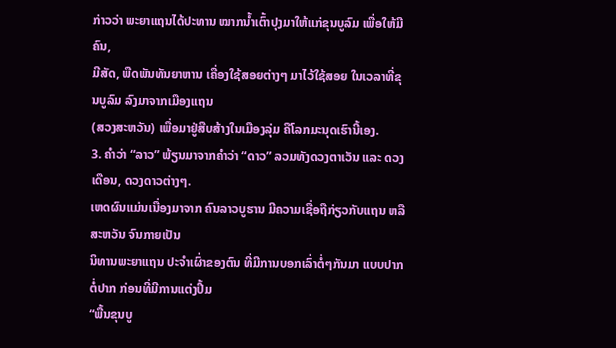ກ່າວວ່າ ພະຍາແຖນໄດ້ປະທານ ໝາກນ້ຳເຕົ້າປຸງມາໃຫ້ແກ່ຂຸນບູລົມ ເພື່ອໃຫ້ມີຄົນ,
ມີສັດ, ພືດພັນທັນຍາຫານ ເຄື່ອງໃຊ້ສອຍຕ່າງໆ ມາໄວ້ໃຊ້ສອຍ ໃນເວລາທີ່ຂຸນບູລົມ ລົງມາຈາກເມືອງແຖນ
(ສວງສະຫວັນ) ເພື່ອມາຢູ່ສືບສ້າງໃນເມືອງລຸ່ມ ຄືໂລກມະນຸດເຮົານີ້ເອງ.
3. ຄໍາວ່າ “ລາວ” ພ້ຽນມາຈາກຄໍາວ່າ “ດາວ” ລວມທັງດວງຕາເວັນ ແລະ ດວງເດືອນ, ດວງດາວຕ່າງໆ.
ເຫດຜົນແມ່ນເນື່ອງມາຈາກ ຄົນລາວບູຮານ ມີຄວາມເຊື່ອຖືກ່ຽວກັບແຖນ ຫລື ສະຫວັນ ຈົນກາຍເປັນ
ນິທານພະຍາແຖນ ປະຈໍາເຜົ່າຂອງຕົນ ທີ່ມີການບອກເລົ່າຕໍ່ໆກັນມາ ແບບປາກຕໍ່ປາກ ກ່ອນທີ່ມີການແຕ່ງປຶ້ມ
“ພື້ນຂຸນບູ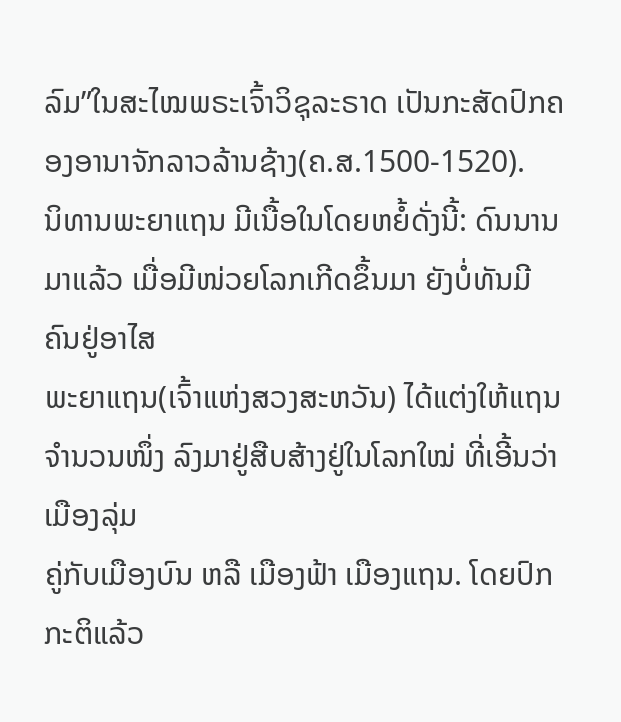ລົມ”ໃນສະໄໝພຣະເຈົ້າວິຊຸລະຣາດ ເປັນກະສັດປົກຄອງອານາຈັກລາວລ້ານຊ້າງ(ຄ.ສ.1500-1520).
ນິທານພະຍາແຖນ ມີເນື້ອໃນໂດຍຫຍໍ້ດັ່ງນີ້: ດົນນານມາແລ້ວ ເມື່ອມີໜ່ວຍໂລກເກີດຂຶ້ນມາ ຍັງບໍ່ທັນມີຄົນຢູ່ອາໄສ
ພະຍາແຖນ(ເຈົ້າແຫ່ງສວງສະຫວັນ) ໄດ້ແຕ່ງໃຫ້ແຖນຈໍານວນໜຶ່ງ ລົງມາຢູ່ສືບສ້າງຢູ່ໃນໂລກໃໝ່ ທີ່ເອີ້ນວ່າເມືອງລຸ່ມ
ຄູ່ກັບເມືອງບົນ ຫລື ເມືອງຟ້າ ເມືອງແຖນ. ໂດຍປົກກະຕິແລ້ວ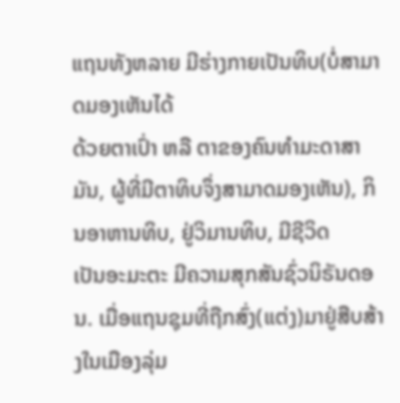ແຖນທັງຫລາຍ ມີຮ່າງກາຍເປັນທິບ(ບໍ່ສາມາດມອງເຫັນໄດ້
ດ້ວຍຕາເປົ່າ ຫລື ຕາຂອງຄົນທໍາມະດາສາມັນ, ຜູ້ທີ່ມີຕາທິບຈຶ່ງສາມາດມອງເຫັນ), ກິນອາຫານທິບ, ຢູ່ວິມານທິບ, ມີຊີວິດ
ເປັນອະມະຕະ ມີຄວາມສຸກສັນຊົ່ວນິຣັນດອນ. ເມື່ອແຖນຊຸມທີ່ຖືກສົ່ງ(ແຕ່ງ)ມາຢູ່ສືບສ້າງໃນເມືອງລຸ່ມ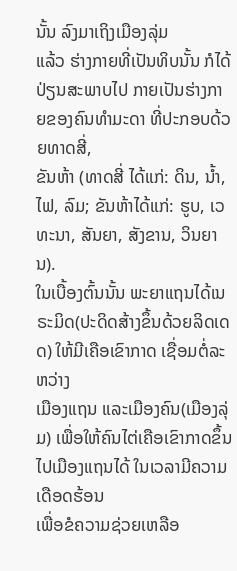ນັ້ນ ລົງມາເຖິງເມືອງລຸ່ມ
ແລ້ວ ຮ່າງກາຍທີ່ເປັນທິບນັ້ນ ກໍໄດ້ປ່ຽນສະພາບໄປ ກາຍເປັນຮ່າງກາຍຂອງຄົນທໍາມະດາ ທີ່ປະກອບດ້ວຍທາດສີ່,
ຂັນຫ້າ (ທາດສີ່ ໄດ້ແກ່: ດິນ, ນ້ຳ, ໄຟ, ລົມ; ຂັນຫ້າໄດ້ແກ່: ຮູບ, ເວທະນາ, ສັນຍາ, ສັງຂານ, ວິນຍານ).
ໃນເບື້ອງຕົ້ນນັ້ນ ພະຍາແຖນໄດ້ເນຣະມິດ(ປະດິດສ້າງຂຶ້ນດ້ວຍລິດເດດ) ໃຫ້ມີເຄືອເຂົາກາດ ເຊື່ອມຕໍ່ລະຫວ່າງ
ເມືອງແຖນ ແລະເມືອງຄົນ(ເມືອງລຸ່ມ) ເພື່ອໃຫ້ຄົນໄຕ່ເຄືອເຂົາກາດຂຶ້ນໄປເມືອງແຖນໄດ້ ໃນເວລາມີຄວາມເດືອດຮ້ອນ
ເພື່ອຂໍຄວາມຊ່ວຍເຫລືອ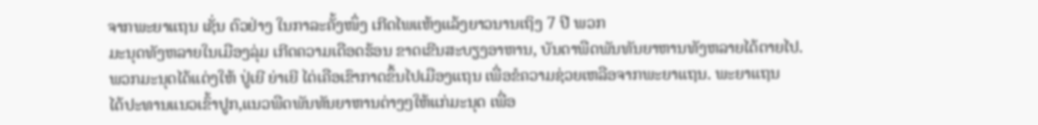ຈາກພະຍາແຖນ ເຊັ່ນ ຕົວຢ່າງ ໃນກາລະຄັ້ງໜຶ່ງ ເກີດໄພແຫ້ງແລ້ງຍາວນານເຖິງ 7 ປີ ພວກ
ມະນຸດທັງຫລາຍໃນເມືອງລຸ່ມ ເກີດຄວາມເດືອດຮ້ອນ ຂາດເຂີນສະບຽງອາຫານ, ບັນດາພືດພັນທັນຍາຫານທັງຫລາຍໄດ້ຕາຍໄປ.
ພວກມະນຸດໄດ້ແຕ່ງໃຫ້ ປູ່ເຍີ ຍ່າເຍີ ໄຕ່ເຄືອເຂົາກາດຂຶ້ນໄປເມືອງແຖນ ເພື່ອຂໍຄວາມຊ່ວຍເຫລືອຈາກພະຍາແຖນ. ພະຍາແຖນ
ໄດ້ປະທານແນວເຂົ້າປູກ,ແນວພືດພັນທັນຍາຫານຕ່າງໆໃຫ້ແກ່ມະນຸດ ເພື່ອ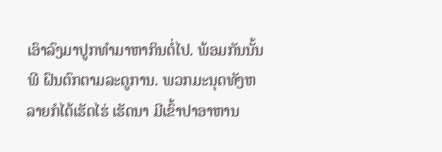ເອົາລົງມາປູກທໍາມາຫາກິນຕໍ່ໄປ. ພ້ອມກັນນັ້ນ
ພີ ຝົນຕົກຕາມລະດູການ. ພວກມະນຸດທັງຫລາຍກໍໄດ້ເຮັດໄຮ່ ເຮັດນາ ມີເຂົ້າປາອາຫານ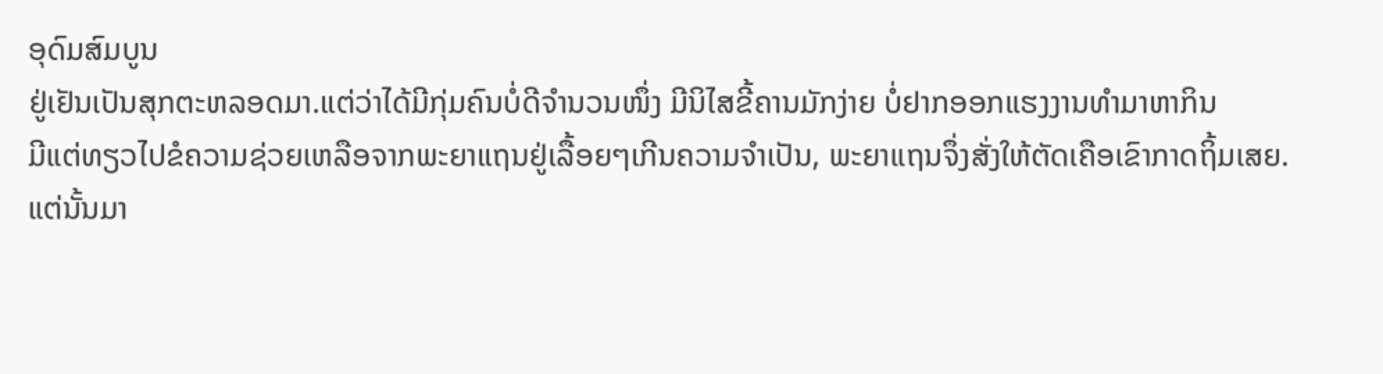ອຸດົມສົມບູນ
ຢູ່ເຢັນເປັນສຸກຕະຫລອດມາ.ແຕ່ວ່າໄດ້ມີກຸ່ມຄົນບໍ່ດີຈໍານວນໜຶ່ງ ມີນິໄສຂີ້ຄານມັກງ່າຍ ບໍ່ຢາກອອກແຮງງານທໍາມາຫາກິນ
ມີແຕ່ທຽວໄປຂໍຄວາມຊ່ວຍເຫລືອຈາກພະຍາແຖນຢູ່ເລື້ອຍໆເກີນຄວາມຈໍາເປັນ, ພະຍາແຖນຈຶ່ງສັ່ງໃຫ້ຕັດເຄືອເຂົາກາດຖິ້ມເສຍ.
ແຕ່ນັ້ນມາ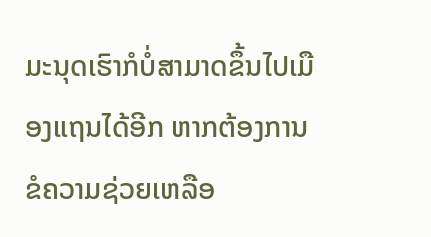ມະນຸດເຮົາກໍບໍ່ສາມາດຂຶ້ນໄປເມືອງແຖນໄດ້ອີກ ຫາກຕ້ອງການຂໍຄວາມຊ່ວຍເຫລືອ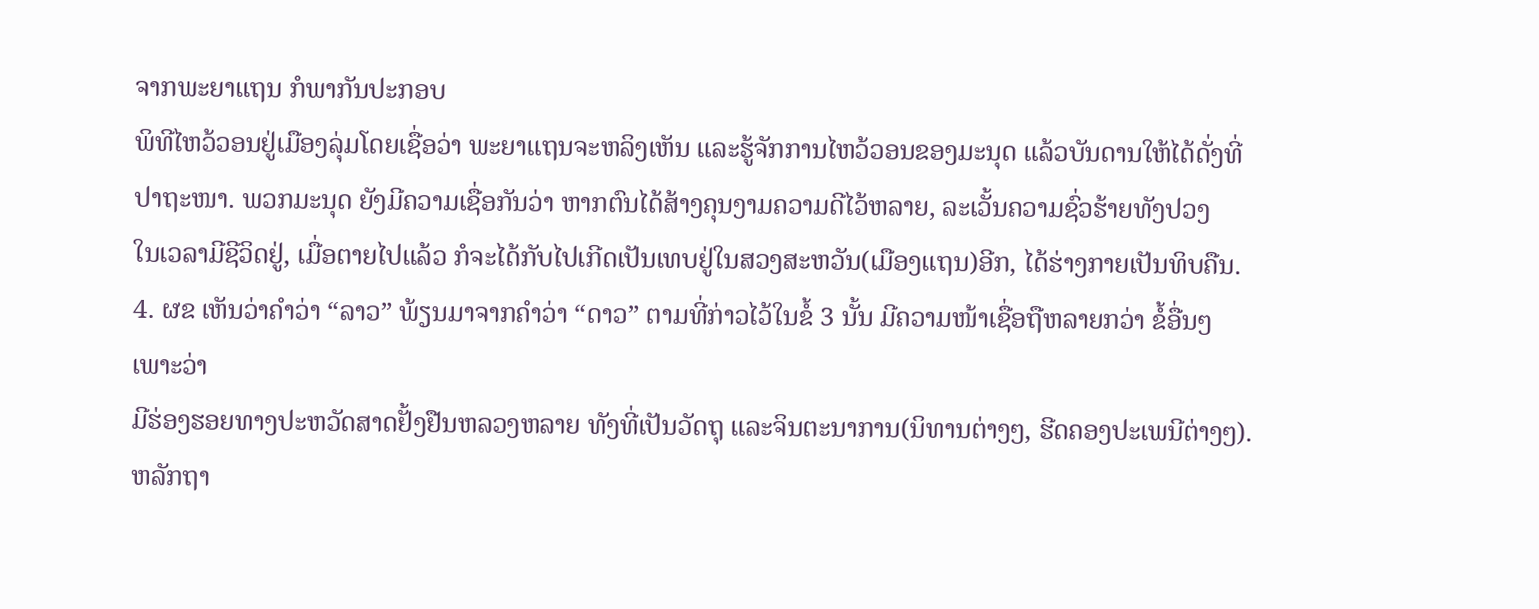ຈາກພະຍາແຖນ ກໍພາກັນປະກອບ
ພິທີໄຫວ້ວອນຢູ່ເມືອງລຸ່ມໂດຍເຊື່ອວ່າ ພະຍາແຖນຈະຫລິງເຫັນ ແລະຮູ້ຈັກການໄຫວ້ວອນຂອງມະນຸດ ແລ້ວບັນດານໃຫ້ໄດ້ດັ່ງທີ່
ປາຖະໜາ. ພວກມະນຸດ ຍັງມີຄວາມເຊື່ອກັນວ່າ ຫາກຕົນໄດ້ສ້າງຄຸນງາມຄວາມດີໄວ້ຫລາຍ, ລະເວັ້ນຄວາມຊົ່ວຮ້າຍທັງປວງ
ໃນເວລາມີຊີວິດຢູ່, ເມື່ອຕາຍໄປແລ້ວ ກໍຈະໄດ້ກັບໄປເກີດເປັນເທບຢູ່ໃນສວງສະຫວັນ(ເມືອງແຖນ)ອີກ, ໄດ້ຮ່າງກາຍເປັນທິບຄືນ.
4. ຜຂ ເຫັນວ່າຄໍາວ່າ “ລາວ” ພ້ຽນມາຈາກຄໍາວ່າ “ດາວ” ຕາມທີ່ກ່າວໄວ້ໃນຂໍ້ 3 ນັ້ນ ມີຄວາມໜ້າເຊື່ອຖືຫລາຍກວ່າ ຂໍ້ອື່ນໆ ເພາະວ່າ
ມີຮ່ອງຮອຍທາງປະຫວັດສາດຢັ້ງຢືນຫລວງຫລາຍ ທັງທີ່ເປັນວັດຖຸ ແລະຈິນຕະນາການ(ນິທານຕ່າງໆ, ຮີດຄອງປະເພນີຕ່າງໆ).
ຫລັກຖາ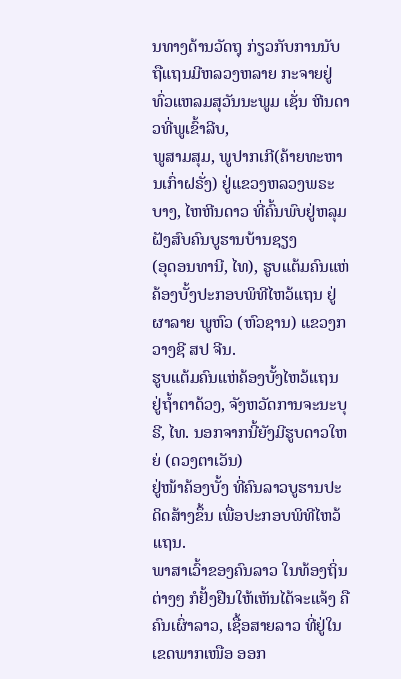ນທາງດ້ານວັດຖຸ ກ່ຽວກັບການນັບຖືແຖນມີຫລວງຫລາຍ ກະຈາຍຢູ່ທົ່ວແຫລມສຸວັນນະພູມ ເຊັ່ນ ຫີນດາວທີ່ພູເຂົ້າລີບ,
ພູສາມສຸມ, ພູປາກເກີ(ຄ້າຍທະຫານເກົ່າຝຣັ່ງ) ຢູ່ແຂວງຫລວງພຣະບາງ, ໄຫຫີນດາວ ທີ່ຄົ້ນພົບຢູ່ຫລຸມຝັງສົບຄົນບູຮານບ້ານຊຽງ
(ອຸດອນທານີ, ໄທ), ຮູບແຕ້ມຄົນແຫ່ຄ້ອງບັ້ງປະກອບພິທີໄຫວ້ແຖນ ຢູ່ຜາລາຍ ພູຫົວ (ຫົວຊານ) ແຂວງກວາງຊີ ສປ ຈີນ.
ຮູບແຕ້ມຄົນແຫ່ຄ້ອງບັ້ງໄຫວ້ແຖນ ຢູ່ຖ້ຳຕາດ້ວງ, ຈັງຫວັດການຈະນະບຸຣີ, ໄທ. ນອກຈາກນີ້ຍັງມີຮູບດາວໃຫຍ່ (ດວງຕາເວັນ)
ຢູ່ໜ້າຄ້ອງບັ້ງ ທີ່ຄົນລາວບູຮານປະດິດສ້າງຂຶ້ນ ເພື່ອປະກອບພິທີໄຫວ້ແຖນ.
ພາສາເວົ້າຂອງຄົນລາວ ໃນທ້ອງຖິ່ນຕ່າງໆ ກໍຢັ້ງຢືນໃຫ້ເຫັນໄດ້ຈະແຈ້ງ ຄື ຄົນເຜົ່າລາວ, ເຊື້ອສາຍລາວ ທີ່ຢູ່ໃນ
ເຂດພາກເໜືອ ອອກ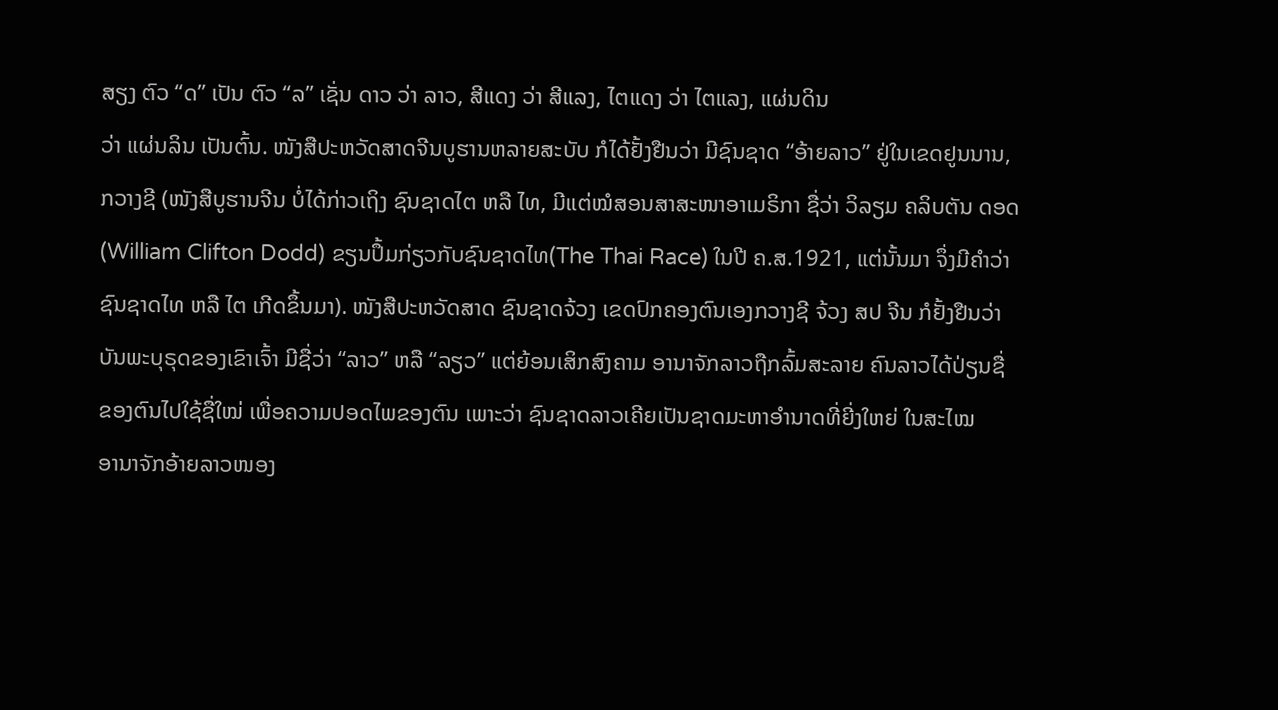ສຽງ ຕົວ “ດ” ເປັນ ຕົວ “ລ” ເຊັ່ນ ດາວ ວ່າ ລາວ, ສີແດງ ວ່າ ສີແລງ, ໄຕແດງ ວ່າ ໄຕແລງ, ແຜ່ນດິນ
ວ່າ ແຜ່ນລິນ ເປັນຕົ້ນ. ໜັງສືປະຫວັດສາດຈີນບູຮານຫລາຍສະບັບ ກໍໄດ້ຢັ້ງຢືນວ່າ ມີຊົນຊາດ “ອ້າຍລາວ” ຢູ່ໃນເຂດຢູນນານ,
ກວາງຊີ (ໜັງສືບູຮານຈີນ ບໍ່ໄດ້ກ່າວເຖິງ ຊົນຊາດໄຕ ຫລື ໄທ, ມີແຕ່ໝໍສອນສາສະໜາອາເມຣິກາ ຊື່ວ່າ ວິລຽມ ຄລິບຕັນ ດອດ
(William Clifton Dodd) ຂຽນປຶ້ມກ່ຽວກັບຊົນຊາດໄທ(The Thai Race) ໃນປີ ຄ.ສ.1921, ແຕ່ນັ້ນມາ ຈຶ່ງມີຄໍາວ່າ
ຊົນຊາດໄທ ຫລື ໄຕ ເກີດຂຶ້ນມາ). ໜັງສືປະຫວັດສາດ ຊົນຊາດຈ້ວງ ເຂດປົກຄອງຕົນເອງກວາງຊີ ຈ້ວງ ສປ ຈີນ ກໍຢັ້ງຢືນວ່າ
ບັນພະບຸຣຸດຂອງເຂົາເຈົ້າ ມີຊື່ວ່າ “ລາວ” ຫລື “ລຽວ” ແຕ່ຍ້ອນເສິກສົງຄາມ ອານາຈັກລາວຖືກລົ້ມສະລາຍ ຄົນລາວໄດ້ປ່ຽນຊື່
ຂອງຕົນໄປໃຊ້ຊື່ໃໝ່ ເພື່ອຄວາມປອດໄພຂອງຕົນ ເພາະວ່າ ຊົນຊາດລາວເຄີຍເປັນຊາດມະຫາອໍານາດທີ່ຍີ່ງໃຫຍ່ ໃນສະໄໝ
ອານາຈັກອ້າຍລາວໜອງ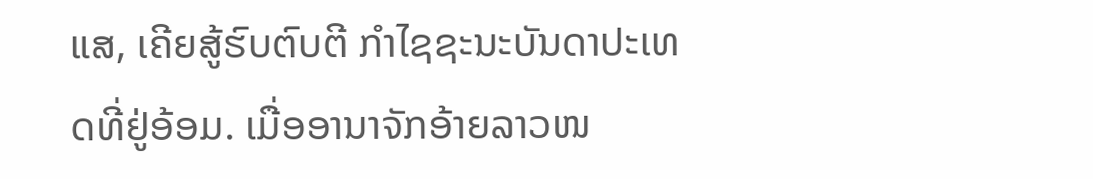ແສ, ເຄີຍສູ້ຮົບຕົບຕີ ກໍາໄຊຊະນະບັນດາປະເທດທີ່ຢູ່ອ້ອມ. ເມື່ອອານາຈັກອ້າຍລາວໜ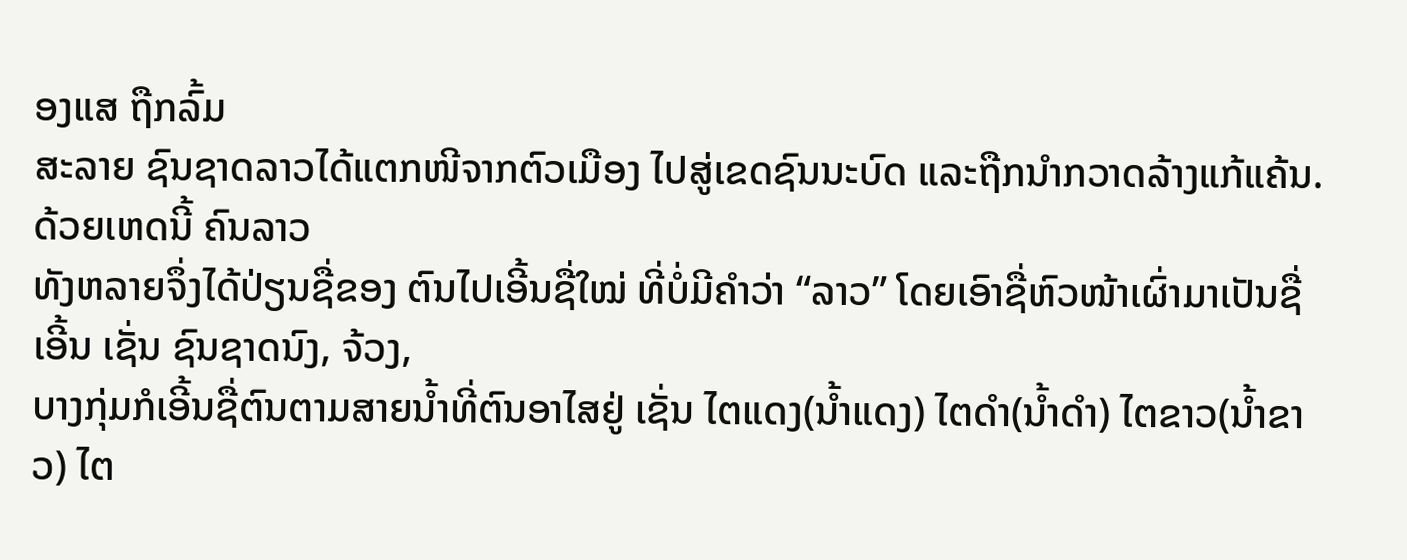ອງແສ ຖືກລົ້ມ
ສະລາຍ ຊົນຊາດລາວໄດ້ແຕກໜີຈາກຕົວເມືອງ ໄປສູ່ເຂດຊົນນະບົດ ແລະຖືກນໍາກວາດລ້າງແກ້ແຄ້ນ. ດ້ວຍເຫດນີ້ ຄົນລາວ
ທັງຫລາຍຈຶ່ງໄດ້ປ່ຽນຊື່ຂອງ ຕົນໄປເອີ້ນຊື່ໃໝ່ ທີ່ບໍ່ມີຄໍາວ່າ “ລາວ” ໂດຍເອົາຊື່ຫົວໜ້າເຜົ່າມາເປັນຊື່ເອີ້ນ ເຊັ່ນ ຊົນຊາດນົງ, ຈ້ວງ,
ບາງກຸ່ມກໍເອີ້ນຊື່ຕົນຕາມສາຍນ້ຳທີ່ຕົນອາໄສຢູ່ ເຊັ່ນ ໄຕແດງ(ນ້ຳແດງ) ໄຕດຳ(ນ້ຳດຳ) ໄຕຂາວ(ນ້ຳຂາວ) ໄຕ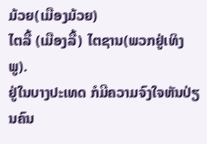ມ້ວຍ(ເມືອງມ້ວຍ)
ໄຕລື້ (ເມືອງລື້) ໄຕຊານ(ພວກຢູ່ເທິງພູ).
ຢູ່ໃນບາງປະເທດ ກໍມີຄວາມຈົງໃຈຫັນປ່ຽນຄົນ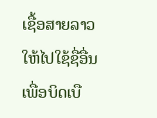ເຊື້ອສາຍລາວ ໃຫ້ໄປໃຊ້ຊື່ອື່ນ ເພື່ອບິດເບື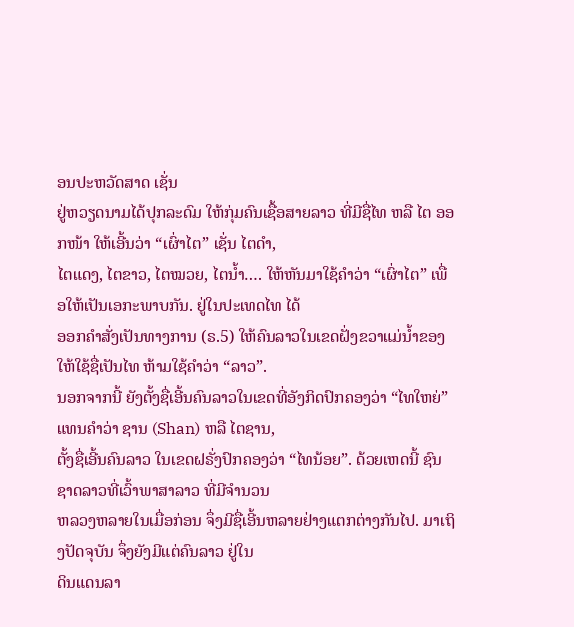ອນປະຫວັດສາດ ເຊັ່ນ
ຢູ່ຫວຽດນາມໄດ້ປຸກລະດົມ ໃຫ້ກຸ່ມຄົນເຊື້ອສາຍລາວ ທີ່ມີຊື່ໄທ ຫລື ໄຕ ອອກໜ້າ ໃຫ້ເອີ້ນວ່າ “ເຜົ່າໄຕ” ເຊັ່ນ ໄຕດຳ,
ໄຕແດງ, ໄຕຂາວ, ໄຕໝວຍ, ໄຕນ້ຳ…. ໃຫ້ຫັນມາໃຊ້ຄຳວ່າ “ເຜົ່າໄຕ” ເພື່ອໃຫ້ເປັນເອກະພາບກັນ. ຢູ່ໃນປະເທດໄທ ໄດ້
ອອກຄຳສັ່ງເປັນທາງການ (ຣ.5) ໃຫ້ຄົນລາວໃນເຂດຝັ່ງຂວາແມ່ນ້ຳຂອງ ໃຫ້ໃຊ້ຊື່ເປັນໄທ ຫ້າມໃຊ້ຄຳວ່າ “ລາວ”.
ນອກຈາກນີ້ ຍັງຕັ້ງຊື່ເອີ້ນຄົນລາວໃນເຂດທີ່ອັງກິດປົກຄອງວ່າ “ໄທໃຫຍ່” ແທນຄຳວ່າ ຊານ (Shan) ຫລື ໄຕຊານ,
ຕັ້ງຊື່ເອີ້ນຄົນລາວ ໃນເຂດຝຣັ່ງປົກຄອງວ່າ “ໄທນ້ອຍ”. ດ້ວຍເຫດນີ້ ຊົນຊາດລາວທີ່ເວົ້າພາສາລາວ ທີ່ມີຈຳນວນ
ຫລວງຫລາຍໃນເມື່ອກ່ອນ ຈຶ່ງມີຊື່ເອີ້ນຫລາຍຢ່າງແຕກຕ່າງກັນໄປ. ມາເຖິງປັດຈຸບັນ ຈຶ່ງຍັງມີແຕ່ຄົນລາວ ຢູ່ໃນ
ດິນແດນລາ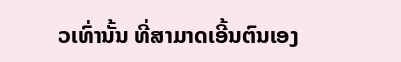ວເທົ່ານັ້ນ ທີ່ສາມາດເອີ້ນຕົນເອງ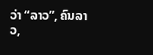ວ່າ “ລາວ”, ຄົນລາວ,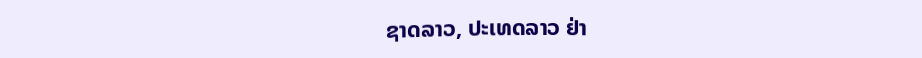ຊາດລາວ, ປະເທດລາວ ຢ່າ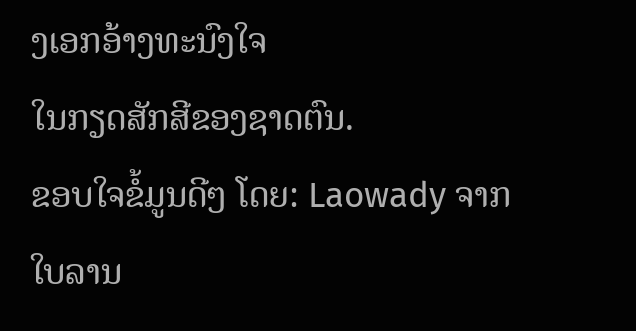ງເອກອ້າງທະນົງໃຈ
ໃນກຽດສັກສີຂອງຊາດຕົນ.
ຂອບໃຈຂໍ້ມູນດີໆ ໂດຍ: Laowady ຈາກໃບລານ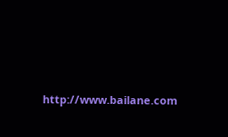http://www.bailane.com